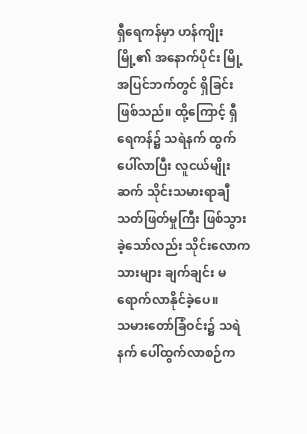ရှီရေကန်မှာ ဟန်ကျိုးမြို့၏ အနောက်ပိုင်း မြို့အပြင်ဘက်တွင် ရှိခြင်း ဖြစ်သည်။ ထို့ကြောင့် ရှီရေကန်၌ သရဲနက် ထွက်ပေါ်လာပြီး လူငယ်မျိုးဆက် သိုင်းသမားရာချီ သတ်ဖြတ်မှုကြီး ဖြစ်သွားခဲ့သော်လည်း သိုင်းလောကသားများ ချက်ချင်း မရောက်လာနိုင်ခဲ့ပေ။
သမားတော်ခြံဝင်း၌ သရဲနက် ပေါ်ထွက်လာစဉ်က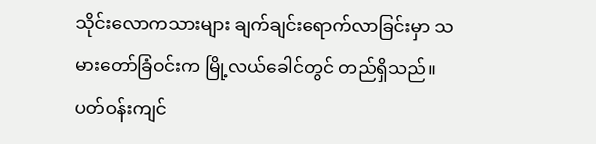သိုင်းလောကသားများ ချက်ချင်းရောက်လာခြင်းမှာ သမားတော်ခြံဝင်းက မြို့လယ်ခေါင်တွင် တည်ရှိသည်။ ပတ်ဝန်းကျင်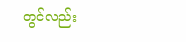တွင်လည်း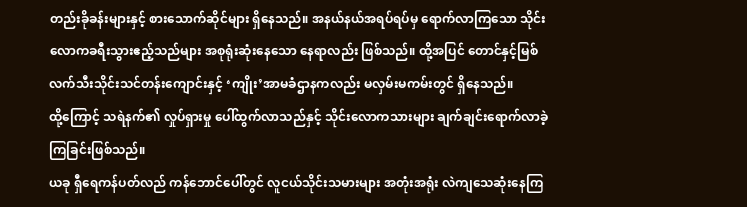တည်းခိုခန်းများနှင့် စားသောက်ဆိုင်များ ရှိနေသည်။ အနယ်နယ်အရပ်ရပ်မှ ရောက်လာကြသော သိုင်းလောကခရီးသွားဧည့်သည်များ အစုရုံးဆုံးနေသော နေရာလည်း ဖြစ်သည်။ ထို့အပြင် တောင်နှင့်မြစ် လက်သီးသိုင်းသင်တန်းကျောင်းနှင့် ‘ကျိုး’အာမခံဌာနကလည်း မလှမ်းမကမ်းတွင် ရှိနေသည်။
ထို့ကြောင့် သရဲနက်၏ လှုပ်ရှားမှု ပေါ်ထွက်လာသည်နှင့် သိုင်းလောကသားများ ချက်ချင်းရောက်လာခဲ့ကြခြင်းဖြစ်သည်။
ယခု ရှီရေကန်ပတ်လည် ကန်ဘောင်ပေါ်တွင် လူငယ်သိုင်းသမားများ အတုံးအရုံး လဲကျသေဆုံးနေကြ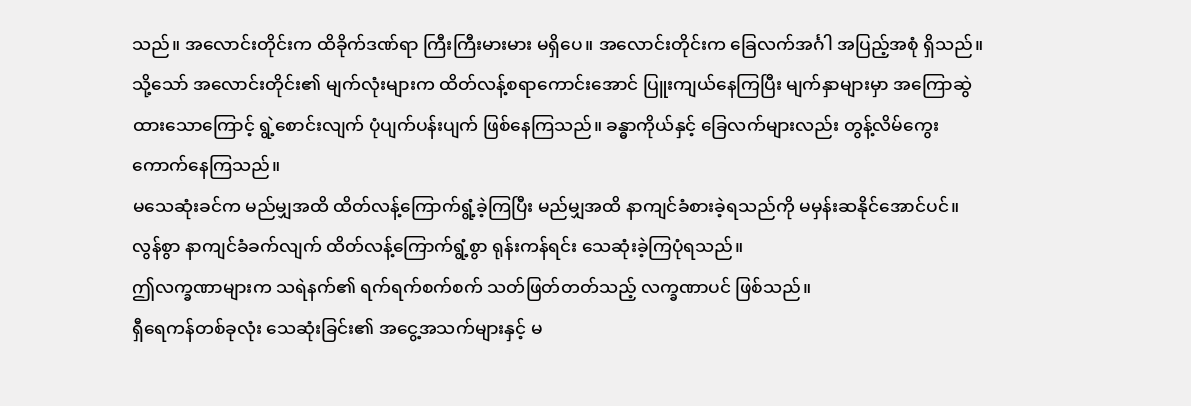သည်။ အလောင်းတိုင်းက ထိခိုက်ဒဏ်ရာ ကြီးကြီးမားမား မရှိပေ။ အလောင်းတိုင်းက ခြေလက်အင်္ဂါ အပြည့်အစုံ ရှိသည်။
သို့သော် အလောင်းတိုင်း၏ မျက်လုံးများက ထိတ်လန့်စရာကောင်းအောင် ပြူးကျယ်နေကြပြီး မျက်နှာများမှာ အကြောဆွဲထားသောကြောင့် ရွဲ့စောင်းလျက် ပုံပျက်ပန်းပျက် ဖြစ်နေကြသည်။ ခန္ဓာကိုယ်နှင့် ခြေလက်များလည်း တွန့်လိမ်ကွေးကောက်နေကြသည်။
မသေဆုံးခင်က မည်မျှအထိ ထိတ်လန့်ကြောက်ရွံ့ခဲ့ကြပြီး မည်မျှအထိ နာကျင်ခံစားခဲ့ရသည်ကို မမှန်းဆနိုင်အောင်ပင်။ လွန်စွာ နာကျင်ခံခက်လျက် ထိတ်လန့်ကြောက်ရွံ့စွာ ရုန်းကန်ရင်း သေဆုံးခဲ့ကြပုံရသည်။
ဤလက္ခဏာများက သရဲနက်၏ ရက်ရက်စက်စက် သတ်ဖြတ်တတ်သည့် လက္ခဏာပင် ဖြစ်သည်။
ရှီရေကန်တစ်ခုလုံး သေဆုံးခြင်း၏ အငွေ့အသက်များနှင့် မ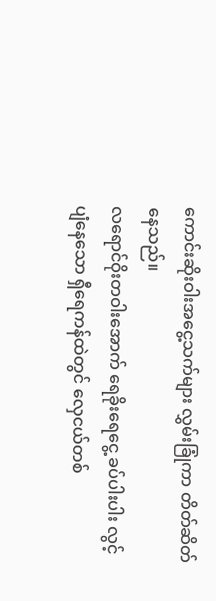ကောင်းဆိုးဝါးအငွေ့သက်များ လွှမ်းခြုံကာ တိတ်ဆိတ်နေသည်။
လရောင်ဝိုးတဝါးအောက် ရေခိုးရေငွေ့ ခပ်ပါးပါး လွင့်ပျံနေသော ရှီရေကန်ထဲတွင် လှေငယ်တစ်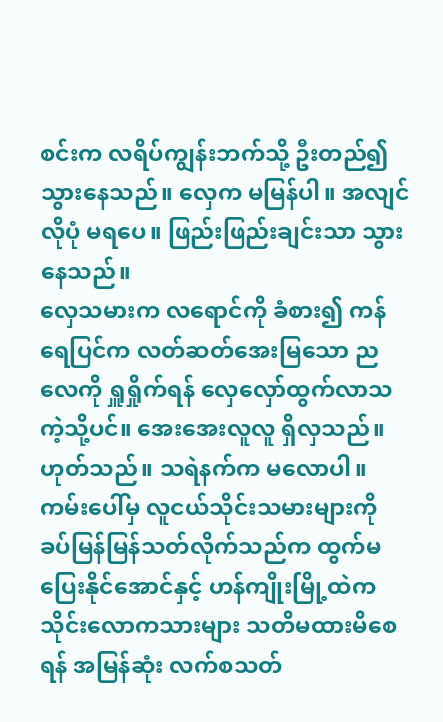စင်းက လရိပ်ကျွန်းဘက်သို့ ဦးတည်၍ သွားနေသည်။ လှေက မမြန်ပါ။ အလျင်လိုပုံ မရပေ။ ဖြည်းဖြည်းချင်းသာ သွားနေသည်။
လှေသမားက လရောင်ကို ခံစား၍ ကန်ရေပြင်က လတ်ဆတ်အေးမြသော ညလေကို ရှူရှိုက်ရန် လှေလှော်ထွက်လာသကဲ့သို့ပင်။ အေးအေးလူလူ ရှိလှသည်။
ဟုတ်သည်။ သရဲနက်က မလောပါ။ ကမ်းပေါ်မှ လူငယ်သိုင်းသမားများကို ခပ်မြန်မြန်သတ်လိုက်သည်က ထွက်မပြေးနိုင်အောင်နှင့် ဟန်ကျိုးမြို့ထဲက သိုင်းလောကသားများ သတိမထားမိစေရန် အမြန်ဆုံး လက်စသတ်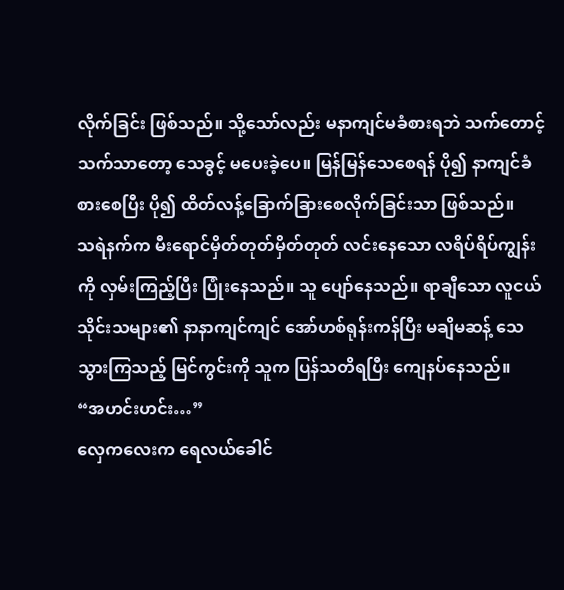လိုက်ခြင်း ဖြစ်သည်။ သို့သော်လည်း မနာကျင်မခံစားရဘဲ သက်တောင့်သက်သာတော့ သေခွင့် မပေးခဲ့ပေ။ မြန်မြန်သေစေရန် ပို၍ နာကျင်ခံစားစေပြီး ပို၍ ထိတ်လန့်ခြောက်ခြားစေလိုက်ခြင်းသာ ဖြစ်သည်။
သရဲနက်က မီးရောင်မှိတ်တုတ်မှိတ်တုတ် လင်းနေသော လရိပ်ရိပ်ကျွန်းကို လှမ်းကြည့်ပြီး ပြုံးနေသည်။ သူ ပျော်နေသည်။ ရာချီသော လူငယ်သိုင်းသများ၏ နာနာကျင်ကျင် အော်ဟစ်ရုန်းကန်ပြီး မချိမဆန့် သေသွားကြသည့် မြင်ကွင်းကို သူက ပြန်သတိရပြီး ကျေနပ်နေသည်။
“အဟင်းဟင်း…”
လှေကလေးက ရေလယ်ခေါင်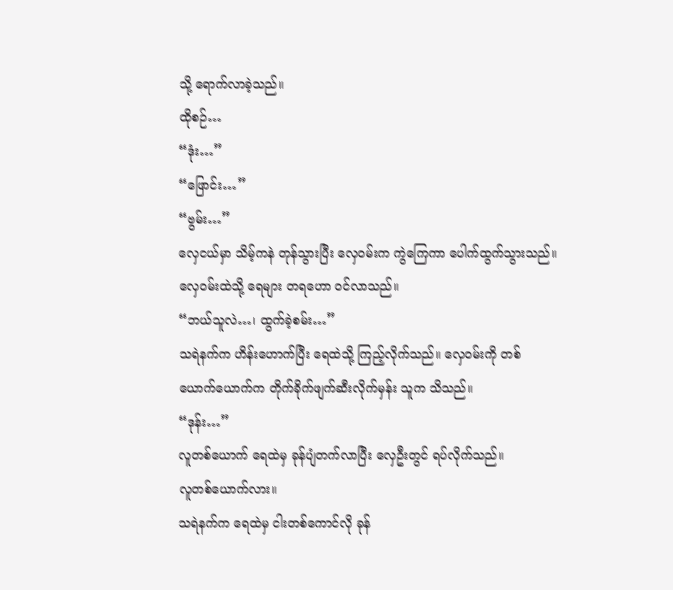သို့ ရောက်လာခဲ့သည်။
ထိုစဉ်…
“ဒုံး…”
“ဖြောင်း…”
“ဗွမ်း…”
လှေငယ်မှာ သိမ့်ကနဲ တုန်သွားပြီး လှေဝမ်းက ကွဲကြေကာ ပေါက်ထွက်သွားသည်။ လှေဝမ်းထဲသို့ ရေများ တရဟော ဝင်လာသည်။
“ဘယ်သူလဲ…၊ ထွက်ခဲ့စမ်း…”
သရဲနက်က ဟိန်းဟောက်ပြီး ရေထဲသို့ ကြည့်လိုက်သည်။ လှေဝမ်းကို တစ်ယောက်ယောက်က တိုက်ခိုက်ဖျက်ဆီးလိုက်မှန်း သူက သိသည်။
“ဒုန်း…”
လူတစ်ယောက် ရေထဲမှ ခုန်ပျံတက်လာပြီး လှေဦးတွင် ရပ်လိုက်သည်။
လူတစ်ယောက်လား။
သရဲနက်က ရေထဲမှ ငါးတစ်ကောင်လို ခုန်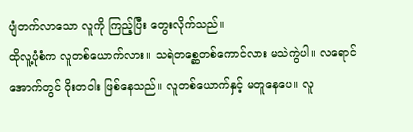ပျံတက်လာသော လူကို ကြည့်ပြီး တွေးလိုက်သည်။
ထိုလူ့ပုံစံက လူတစ်ယောက်လား။ သရဲတစ္ဆေတစ်ကောင်လား မသဲကွဲပါ။ လရောင်အောက်တွင် ဝိုးတဝါး ဖြစ်နေသည်။ လူတစ်ယောက်နှင့် မတူနေပေ။ လူ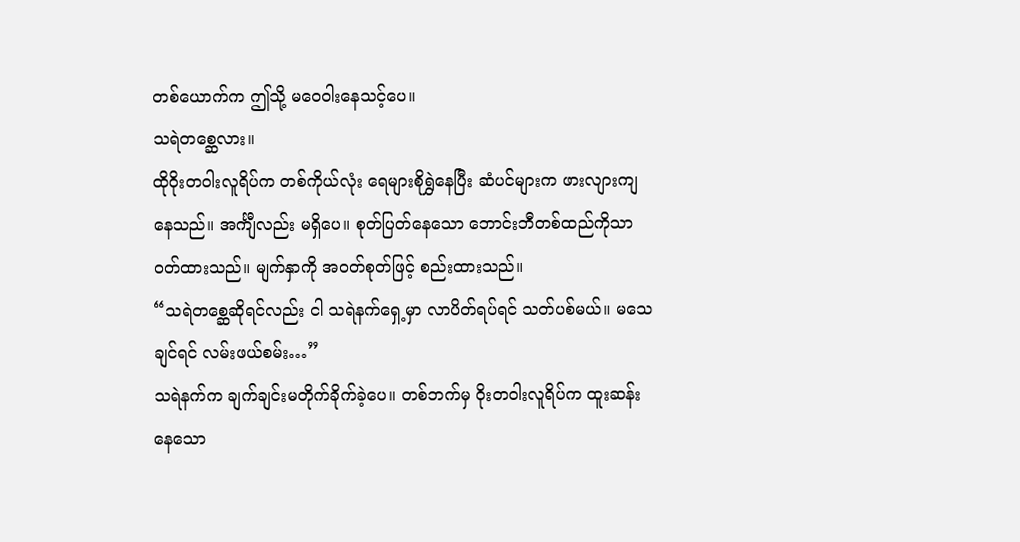တစ်ယောက်က ဤသို့ မဝေဝါးနေသင့်ပေ။
သရဲတစ္ဆေလား။
ထိုဝိုးတဝါးလူရိပ်က တစ်ကိုယ်လုံး ရေများစိုရွှဲနေပြီး ဆံပင်များက ဖားလျားကျနေသည်။ အင်္ကျီလည်း မရှိပေ။ စုတ်ပြတ်နေသော ဘောင်းဘီတစ်ထည်ကိုသာ ဝတ်ထားသည်။ မျက်နှာကို အဝတ်စုတ်ဖြင့် စည်းထားသည်။
“သရဲတစ္ဆေဆိုရင်လည်း ငါ သရဲနက်ရှေ့မှာ လာပိတ်ရပ်ရင် သတ်ပစ်မယ်။ မသေချင်ရင် လမ်းဖယ်စမ်း…”
သရဲနက်က ချက်ချင်းမတိုက်ခိုက်ခဲ့ပေ။ တစ်ဘက်မှ ဝိုးတဝါးလူရိပ်က ထူးဆန်းနေသော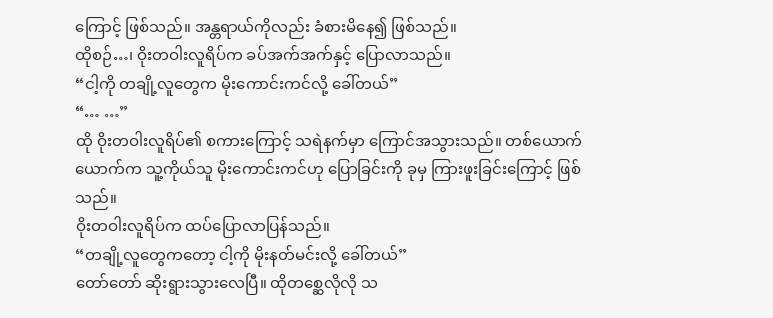ကြောင့် ဖြစ်သည်။ အန္တရာယ်ကိုလည်း ခံစားမိနေ၍ ဖြစ်သည်။
ထိုစဉ်…၊ ဝိုးတဝါးလူရိပ်က ခပ်အက်အက်နှင့် ပြောလာသည်။
“ငါ့ကို တချို့လူတွေက မိုးကောင်းကင်လို့ ခေါ်တယ်”
“… …”
ထို ဝိုးတဝါးလူရိပ်၏ စကားကြောင့် သရဲနက်မှာ ကြောင်အသွားသည်။ တစ်ယောက်ယောက်က သူ့ကိုယ်သူ မိုးကောင်းကင်ဟု ပြောခြင်းကို ခုမှ ကြားဖူးခြင်းကြောင့် ဖြစ်သည်။
ဝိုးတဝါးလူရိပ်က ထပ်ပြောလာပြန်သည်။
“တချို့လူတွေကတော့ ငါ့ကို မိုးနတ်မင်းလို့ ခေါ်တယ်”
တော်တော် ဆိုးရွားသွားလေပြီ။ ထိုတစ္ဆေလိုလို သ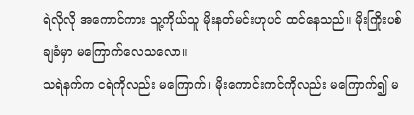ရဲလိုလို အကောင်ကား သူ့ကိုယ်သူ မိုးနတ်မင်းဟုပင် ထင်နေသည်။ မိုးကြိုးပစ်ချခံမှာ မကြောက်လေသလော။
သရဲနက်က ငရဲကိုလည်း မကြောက်၊ မိုးကောင်းကင်ကိုလည်း မကြောက်၍ မ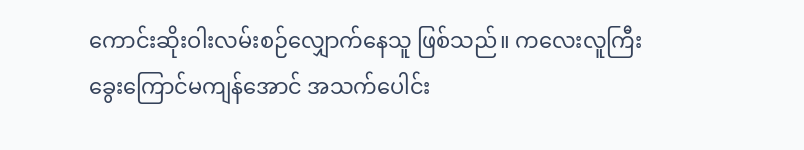ကောင်းဆိုးဝါးလမ်းစဉ်လျှောက်နေသူ ဖြစ်သည်။ ကလေးလူကြီး ခွေးကြောင်မကျန်အောင် အသက်ပေါင်း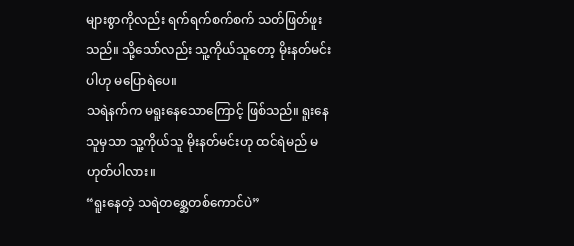များစွာကိုလည်း ရက်ရက်စက်စက် သတ်ဖြတ်ဖူးသည်။ သို့သော်လည်း သူ့ကိုယ်သူတော့ မိုးနတ်မင်းပါဟု မပြောရဲပေ။
သရဲနက်က မရူးနေသောကြောင့် ဖြစ်သည်။ ရူးနေသူမှသာ သူ့ကိုယ်သူ မိုးနတ်မင်းဟု ထင်ရဲမည် မဟုတ်ပါလား။
“ရူးနေတဲ့ သရဲတစ္ဆေတစ်ကောင်ပဲ”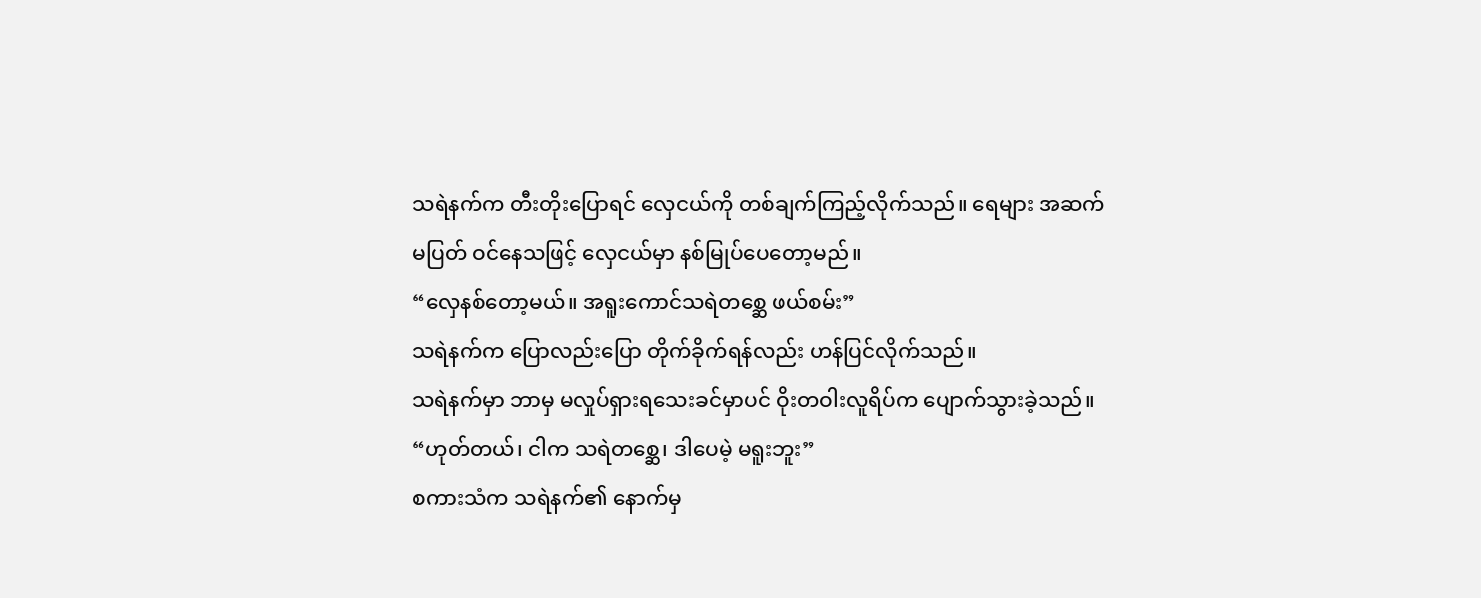သရဲနက်က တီးတိုးပြောရင် လှေငယ်ကို တစ်ချက်ကြည့်လိုက်သည်။ ရေများ အဆက်မပြတ် ဝင်နေသဖြင့် လှေငယ်မှာ နစ်မြုပ်ပေတော့မည်။
“လှေနစ်တော့မယ်။ အရူးကောင်သရဲတစ္ဆေ ဖယ်စမ်း”
သရဲနက်က ပြောလည်းပြော တိုက်ခိုက်ရန်လည်း ဟန်ပြင်လိုက်သည်။
သရဲနက်မှာ ဘာမှ မလှုပ်ရှားရသေးခင်မှာပင် ဝိုးတဝါးလူရိပ်က ပျောက်သွားခဲ့သည်။
“ဟုတ်တယ်၊ ငါက သရဲတစ္ဆေ၊ ဒါပေမဲ့ မရူးဘူး”
စကားသံက သရဲနက်၏ နောက်မှ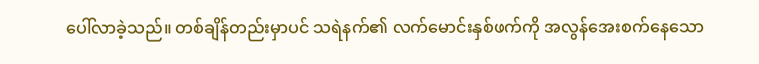ပေါ်လာခဲ့သည်။ တစ်ချိန်တည်းမှာပင် သရဲနက်၏ လက်မောင်းနှစ်ဖက်ကို အလွန်အေးစက်နေသော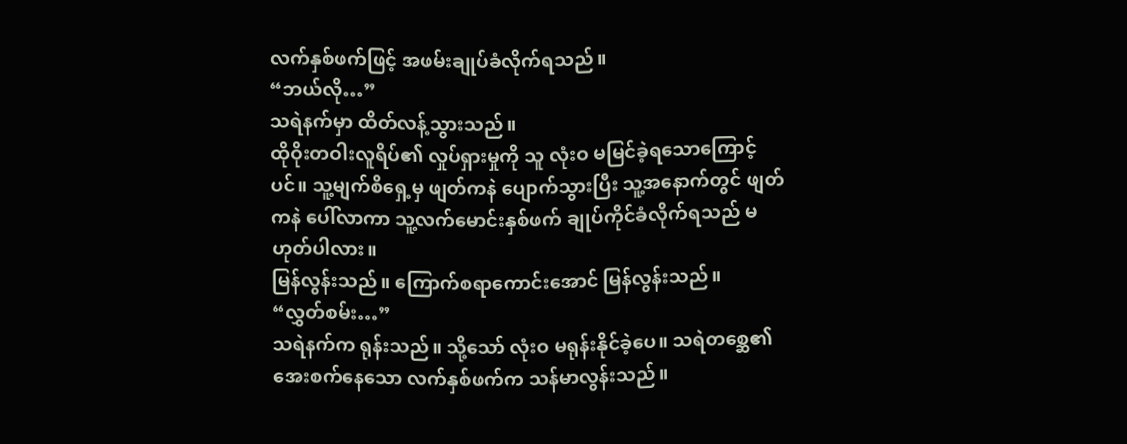လက်နှစ်ဖက်ဖြင့် အဖမ်းချုပ်ခံလိုက်ရသည်။
“ဘယ်လို…”
သရဲနက်မှာ ထိတ်လန့်သွားသည်။
ထိုဝိုးတဝါးလူရိပ်၏ လှုပ်ရှားမှုကို သူ လုံးဝ မမြင်ခဲ့ရသောကြောင့်ပင်။ သူ့မျက်စိရှေ့မှ ဖျတ်ကနဲ ပျောက်သွားပြီး သူ့အနောက်တွင် ဖျတ်ကနဲ ပေါ်လာကာ သူ့လက်မောင်းနှစ်ဖက် ချုပ်ကိုင်ခံလိုက်ရသည် မဟုတ်ပါလား။
မြန်လွန်းသည်။ ကြောက်စရာကောင်းအောင် မြန်လွန်းသည်။
“လွှတ်စမ်း…”
သရဲနက်က ရုန်းသည်။ သို့သော် လုံးဝ မရုန်းနိုင်ခဲ့ပေ။ သရဲတစ္ဆေ၏ အေးစက်နေသော လက်နှစ်ဖက်က သန်မာလွန်းသည်။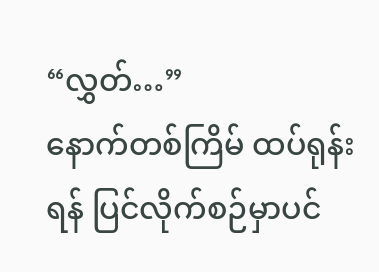“လွှတ်…”
နောက်တစ်ကြိမ် ထပ်ရုန်းရန် ပြင်လိုက်စဉ်မှာပင်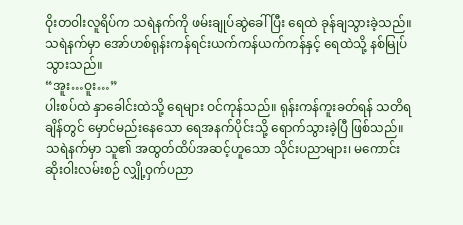ဝိုးတဝါးလူရိပ်က သရဲနက်ကို ဖမ်းချုပ်ဆွဲခေါ်ပြီး ရေထဲ ခုန်ချသွားခဲ့သည်။
သရဲနက်မှာ အော်ဟစ်ရုန်းကန်ရင်းယက်ကန်ယက်ကန်နှင့် ရေထဲသို့ နစ်မြုပ်သွားသည်။
“အူး…ဝူး…”
ပါးစပ်ထဲ နှာခေါင်းထဲသို့ ရေများ ဝင်ကုန်သည်။ ရုန်းကန်ကူးခတ်ရန် သတိရချိန်တွင် မှောင်မည်းနေသော ရေအနက်ပိုင်းသို့ ရောက်သွားခဲ့ပြီ ဖြစ်သည်။
သရဲနက်မှာ သူ၏ အထွတ်ထိပ်အဆင့်ဟူသော သိုင်းပညာများ၊ မကောင်းဆိုးဝါးလမ်းစဉ် လျှို့ဝှက်ပညာ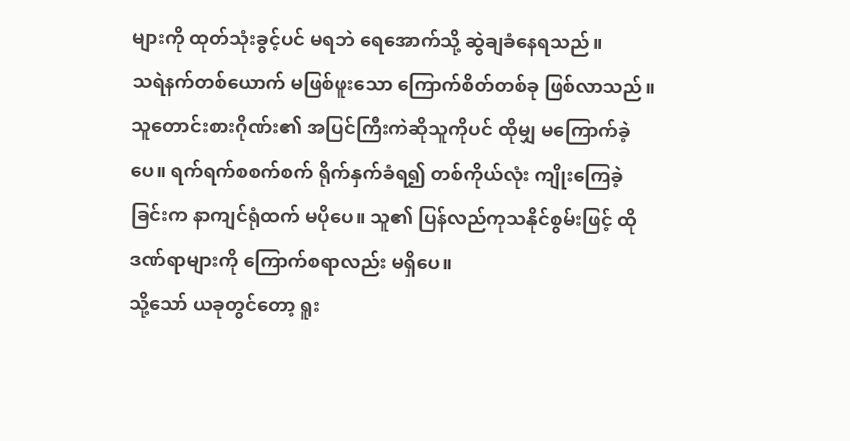များကို ထုတ်သုံးခွင့်ပင် မရဘဲ ရေအောက်သို့ ဆွဲချခံနေရသည်။
သရဲနက်တစ်ယောက် မဖြစ်ဖူးသော ကြောက်စိတ်တစ်ခု ဖြစ်လာသည်။ သူတောင်းစားဂိုဏ်း၏ အပြင်ကြီးကဲဆိုသူကိုပင် ထိုမျှ မကြောက်ခဲ့ပေ။ ရက်ရက်စစက်စက် ရိုက်နှက်ခံရ၍ တစ်ကိုယ်လုံး ကျိုးကြေခဲ့ခြင်းက နာကျင်ရုံထက် မပိုပေ။ သူ၏ ပြန်လည်ကုသနိုင်စွမ်းဖြင့် ထိုဒဏ်ရာများကို ကြောက်စရာလည်း မရှိပေ။
သို့သော် ယခုတွင်တော့ ရူး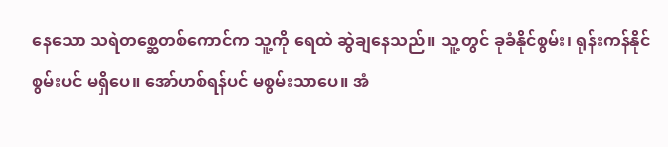နေသော သရဲတစ္ဆေတစ်ကောင်က သူ့ကို ရေထဲ ဆွဲချနေသည်။ သူ့တွင် ခုခံနိုင်စွမ်း၊ ရုန်းကန်နိုင်စွမ်းပင် မရှိပေ။ အော်ဟစ်ရန်ပင် မစွမ်းသာပေ။ အံ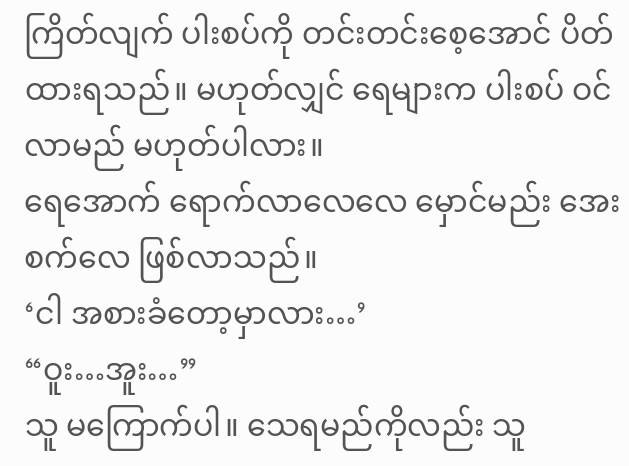ကြိတ်လျက် ပါးစပ်ကို တင်းတင်းစေ့အောင် ပိတ်ထားရသည်။ မဟုတ်လျှင် ရေများက ပါးစပ် ဝင်လာမည် မဟုတ်ပါလား။
ရေအောက် ရောက်လာလေလေ မှောင်မည်း အေးစက်လေ ဖြစ်လာသည်။
‘ငါ အစားခံတော့မှာလား…’
“ဝူး…အူး…”
သူ မကြောက်ပါ။ သေရမည်ကိုလည်း သူ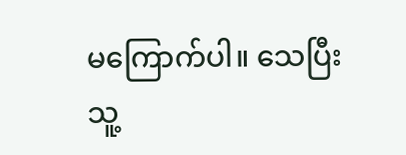မကြောက်ပါ။ သေပြီး သူ့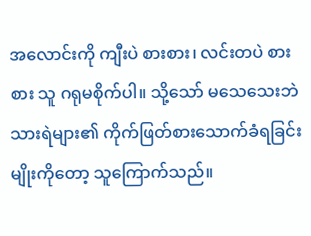အလောင်းကို ကျီးပဲ စားစား၊ လင်းတပဲ စားစား သူ ဂရုမစိုက်ပါ။ သို့သော် မသေသေးဘဲ သားရဲများ၏ ကိုက်ဖြတ်စားသောက်ခံရခြင်းမျိုးကိုတော့ သူကြောက်သည်။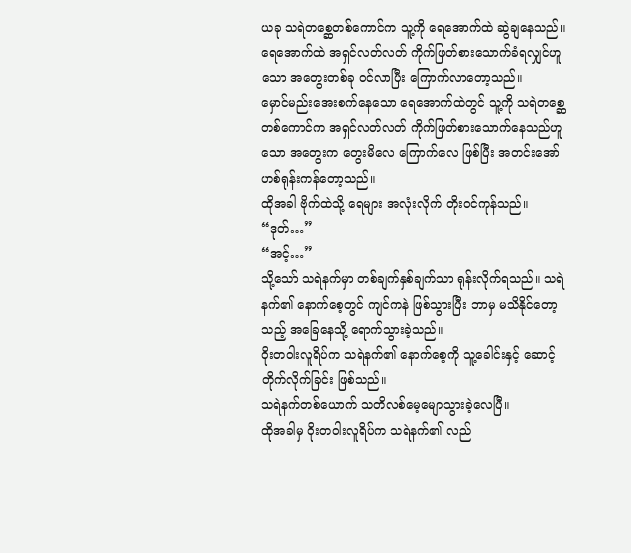ယခု သရဲတစ္ဆေတစ်ကောင်က သူ့ကို ရေအောက်ထဲ ဆွဲချနေသည်။ ရေအောက်ထဲ အရှင်လတ်လတ် ကိုက်ဖြတ်စားသောက်ခံရလျှင်ဟူသော အတွေးတစ်ခု ဝင်လာပြီး ကြောက်လာတော့သည်။
မှောင်မည်းအေးစက်နေသော ရေအောက်ထဲတွင် သူ့ကို သရဲတစ္ဆေတစ်ကောင်က အရှင်လတ်လတ် ကိုက်ဖြတ်စားသောက်နေသည်ဟူသော အတွေးက တွေးမိလေ ကြောက်လေ ဖြစ်ပြီး အတင်းအော်ဟစ်ရုန်းကန်တော့သည်။
ထိုအခါ ဗိုက်ထဲသို့ ရေများ အလုံးလိုက် တိုးဝင်ကုန်သည်။
“ဒုတ်…”
“အင့်…”
သို့သော် သရဲနက်မှာ တစ်ချက်နှစ်ချက်သာ ရုန်းလိုက်ရသည်။ သရဲနက်၏ နောက်စေ့တွင် ကျင်ကနဲ ဖြစ်သွားပြီး ဘာမှ မသိနိုင်တော့သည့် အခြေနေသို့ ရောက်သွားခဲ့သည်။
ဝိုးတဝါးလူရိပ်က သရဲနက်၏ နောက်စေ့ကို သူ့ခေါင်းနှင့် ဆောင့်တိုက်လိုက်ခြင်း ဖြစ်သည်။
သရဲနက်တစ်ယောက် သတိလစ်မေ့မျောသွားခဲ့လေပြီ။
ထိုအခါမှ ဝိုးတဝါးလူရိပ်က သရဲနက်၏ လည်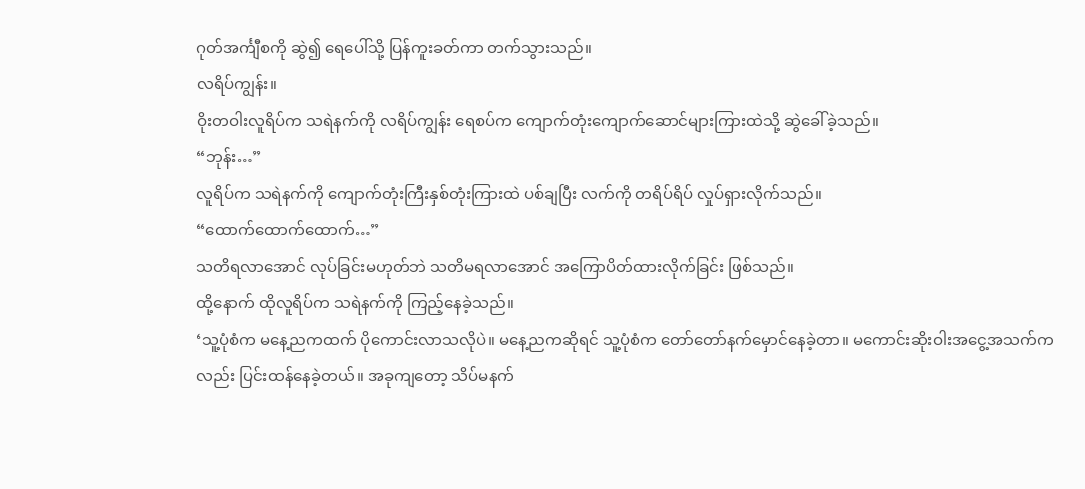ဂုတ်အင်္ကျီစကို ဆွဲ၍ ရေပေါ်သို့ ပြန်ကူးခတ်ကာ တက်သွားသည်။
လရိပ်ကျွန်း။
ဝိုးတဝါးလူရိပ်က သရဲနက်ကို လရိပ်ကျွန်း ရေစပ်က ကျောက်တုံးကျောက်ဆောင်များကြားထဲသို့ ဆွဲခေါ်ခဲ့သည်။
“ဘုန်း…”
လူရိပ်က သရဲနက်ကို ကျောက်တုံးကြီးနှစ်တုံးကြားထဲ ပစ်ချပြီး လက်ကို တရိပ်ရိပ် လှုပ်ရှားလိုက်သည်။
“ထောက်ထောက်ထောက်…”
သတိရလာအောင် လုပ်ခြင်းမဟုတ်ဘဲ သတိမရလာအောင် အကြောပိတ်ထားလိုက်ခြင်း ဖြစ်သည်။
ထို့နောက် ထိုလူရိပ်က သရဲနက်ကို ကြည့်နေခဲ့သည်။
‘သူ့ပုံစံက မနေ့ညကထက် ပိုကောင်းလာသလိုပဲ။ မနေ့ညကဆိုရင် သူ့ပုံစံက တော်တော်နက်မှောင်နေခဲ့တာ။ မကောင်းဆိုးဝါးအငွေ့အသက်ကလည်း ပြင်းထန်နေခဲ့တယ်။ အခုကျတော့ သိပ်မနက်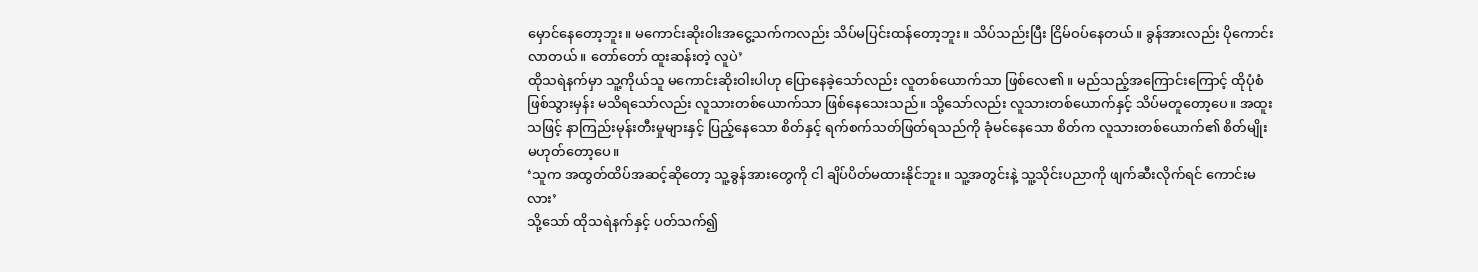မှောင်နေတော့ဘူး။ မကောင်းဆိုးဝါးအငွေ့သက်ကလည်း သိပ်မပြင်းထန်တော့ဘူး။ သိပ်သည်းပြီး ငြိမ်ဝပ်နေတယ်။ ခွန်အားလည်း ပိုကောင်းလာတယ်။ တော်တော် ထူးဆန်းတဲ့ လူပဲ’
ထိုသရဲနက်မှာ သူ့ကိုယ်သူ မကောင်းဆိုးဝါးပါဟု ပြောနေခဲ့သော်လည်း လူတစ်ယောက်သာ ဖြစ်လေ၏။ မည်သည့်အကြောင်းကြောင့် ထိုပုံစံ ဖြစ်သွားမှန်း မသိရသော်လည်း လူသားတစ်ယောက်သာ ဖြစ်နေသေးသည်။ သို့သော်လည်း လူသားတစ်ယောက်နှင့် သိပ်မတူတော့ပေ။ အထူးသဖြင့် နာကြည်းမုန်းတီးမှုများနှင့် ပြည့်နေသော စိတ်နှင့် ရက်စက်သတ်ဖြတ်ရသည်ကို ခုံမင်နေသော စိတ်က လူသားတစ်ယောက်၏ စိတ်မျိုး မဟုတ်တော့ပေ။
‘သူက အထွတ်ထိပ်အဆင့်ဆိုတော့ သူ့ခွန်အားတွေကို ငါ ချိပ်ပိတ်မထားနိုင်ဘူး။ သူ့အတွင်းနဲ့ သူ့သိုင်းပညာကို ဖျက်ဆီးလိုက်ရင် ကောင်းမလား’
သို့သော် ထိုသရဲနက်နှင့် ပတ်သက်၍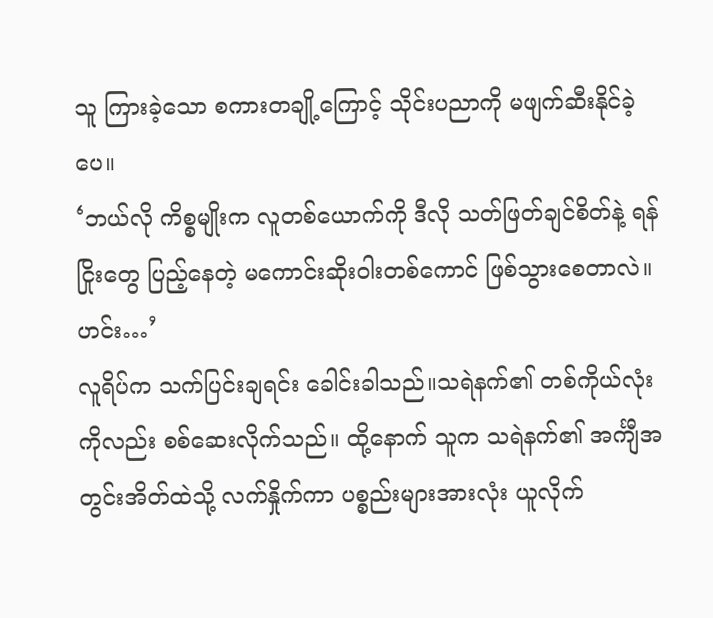သူ ကြားခဲ့သော စကားတချို့ကြောင့် သိုင်းပညာကို မဖျက်ဆီးနိုင်ခဲ့ပေ။
‘ဘယ်လို ကိစ္စမျိုးက လူတစ်ယောက်ကို ဒီလို သတ်ဖြတ်ချင်စိတ်နဲ့ ရန်ငြိုးတွေ ပြည့်နေတဲ့ မကောင်းဆိုးဝါးတစ်ကောင် ဖြစ်သွားစေတာလဲ။ ဟင်း…’
လူရိပ်က သက်ပြင်းချရင်း ခေါင်းခါသည်။သရဲနက်၏ တစ်ကိုယ်လုံးကိုလည်း စစ်ဆေးလိုက်သည်။ ထို့နောက် သူက သရဲနက်၏ အင်္ကျီအတွင်းအိတ်ထဲသို့ လက်နှိုက်ကာ ပစ္စည်းများအားလုံး ယူလိုက်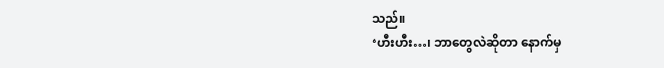သည်။
‘ဟီးဟီး…၊ ဘာတွေလဲဆိုတာ နောက်မှ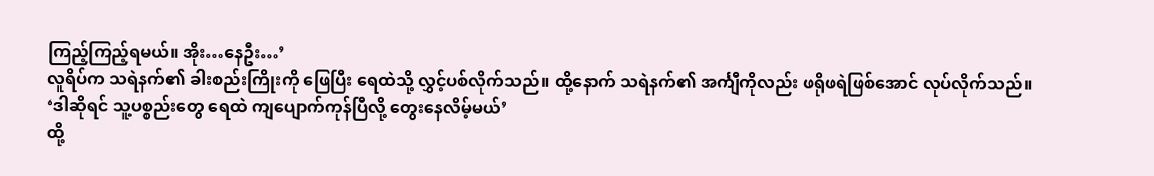ကြည့်ကြည့်ရမယ်။ အိုး…နေဦး…’
လူရိပ်က သရဲနက်၏ ခါးစည်းကြိုးကို ဖြေပြီး ရေထဲသို့ လွှင့်ပစ်လိုက်သည်။ ထို့နောက် သရဲနက်၏ အင်္ကျီကိုလည်း ဖရိုဖရဲဖြစ်အောင် လုပ်လိုက်သည်။
‘ဒါဆိုရင် သူ့ပစ္စည်းတွေ ရေထဲ ကျပျောက်ကုန်ပြီလို့ တွေးနေလိမ့်မယ်’
ထို့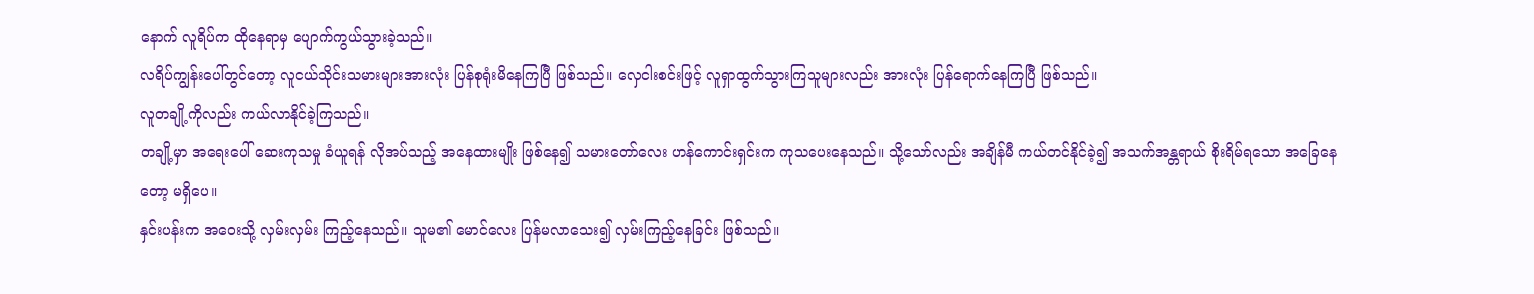နောက် လူရိပ်က ထိုနေရာမှ ပျောက်ကွယ်သွားခဲ့သည်။
လရိပ်ကျွန်းပေါ်တွင်တော့ လူငယ်သိုင်းသမားများအားလုံး ပြန်စုရုံးမိနေကြပြီ ဖြစ်သည်။ လှေငါးစင်းဖြင့် လူရှာထွက်သွားကြသူများလည်း အားလုံး ပြန်ရောက်နေကြပြီ ဖြစ်သည်။
လူတချို့ကိုလည်း ကယ်လာနိုင်ခဲ့ကြသည်။
တချို့မှာ အရေးပေါ် ဆေးကုသမှု ခံယူရန် လိုအပ်သည့် အနေထားမျိုး ဖြစ်နေ၍ သမားတော်လေး ဟန်ကောင်းရှင်းက ကုသပေးနေသည်။ သို့သော်လည်း အချိန်မီ ကယ်တင်နိုင်ခဲ့၍ အသက်အန္တရာယ် စိုးရိမ်ရသော အခြေနေတော့ မရှိပေ။
နှင်းပန်းက အဝေးသို့ လှမ်းလှမ်း ကြည့်နေသည်။ သူမ၏ မောင်လေး ပြန်မလာသေး၍ လှမ်းကြည့်နေခြင်း ဖြစ်သည်။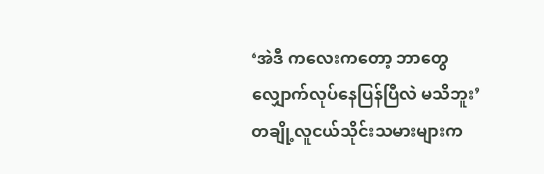‘အဲဒီ ကလေးကတော့ ဘာတွေ လျှောက်လုပ်နေပြန်ပြီလဲ မသိဘူး’
တချို့လူငယ်သိုင်းသမားများက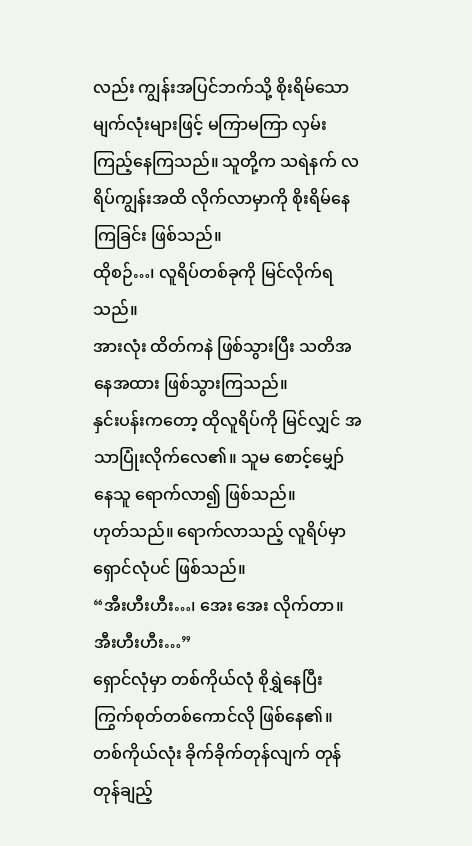လည်း ကျွန်းအပြင်ဘက်သို့ စိုးရိမ်သော မျက်လုံးများဖြင့် မကြာမကြာ လှမ်းကြည့်နေကြသည်။ သူတို့က သရဲနက် လရိပ်ကျွန်းအထိ လိုက်လာမှာကို စိုးရိမ်နေကြခြင်း ဖြစ်သည်။
ထိုစဉ်…၊ လူရိပ်တစ်ခုကို မြင်လိုက်ရသည်။
အားလုံး ထိတ်ကနဲ ဖြစ်သွားပြီး သတိအနေအထား ဖြစ်သွားကြသည်။
နှင်းပန်းကတော့ ထိုလူရိပ်ကို မြင်လျှင် အသာပြုံးလိုက်လေ၏။ သူမ စောင့်မျှော်နေသူ ရောက်လာ၍ ဖြစ်သည်။
ဟုတ်သည်။ ရောက်လာသည့် လူရိပ်မှာ ရှောင်လုံပင် ဖြစ်သည်။
“အီးဟီးဟီး…၊ အေး အေး လိုက်တာ။ အီးဟီးဟီး…”
ရှောင်လုံမှာ တစ်ကိုယ်လုံ စိုရွှဲနေပြီး ကြွက်စုတ်တစ်ကောင်လို ဖြစ်နေ၏။ တစ်ကိုယ်လုံး ခိုက်ခိုက်တုန်လျက် တုန်တုန်ချည့်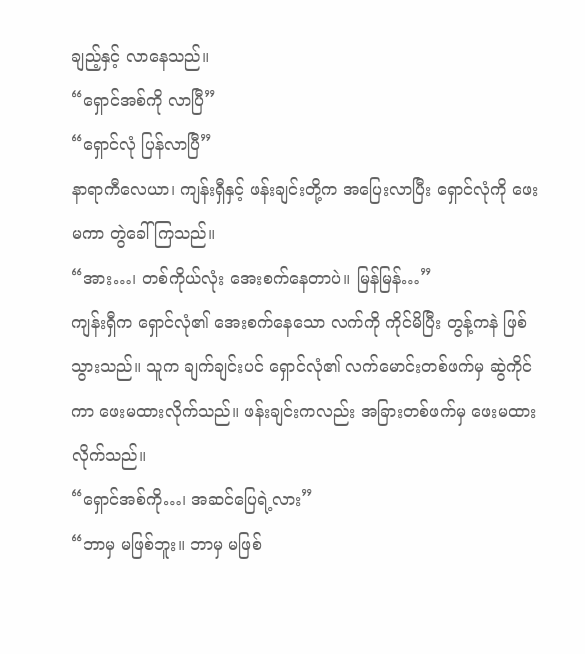ချည့်နှင့် လာနေသည်။
“ရှောင်အစ်ကို လာပြီ”
“ရှောင်လုံ ပြန်လာပြီ”
နာရာကီလေယာ၊ ကျန်းရှီနှင့် ဖန်းချင်းတို့က အပြေးလာပြီး ရှောင်လုံကို ဖေးမကာ တွဲခေါ်ကြသည်။
“အား…၊ တစ်ကိုယ်လုံး အေးစက်နေတာပဲ။ မြန်မြန်…”
ကျန်းရှီက ရှောင်လုံ၏ အေးစက်နေသော လက်ကို ကိုင်မိပြီး တွန့်ကနဲ ဖြစ်သွားသည်။ သူက ချက်ချင်းပင် ရှောင်လုံ၏ လက်မောင်းတစ်ဖက်မှ ဆွဲကိုင်ကာ ဖေးမထားလိုက်သည်။ ဖန်းချင်းကလည်း အခြားတစ်ဖက်မှ ဖေးမထားလိုက်သည်။
“ရှောင်အစ်ကို…၊ အဆင်ပြေရဲ့လား”
“ဘာမှ မဖြစ်ဘူး။ ဘာမှ မဖြစ်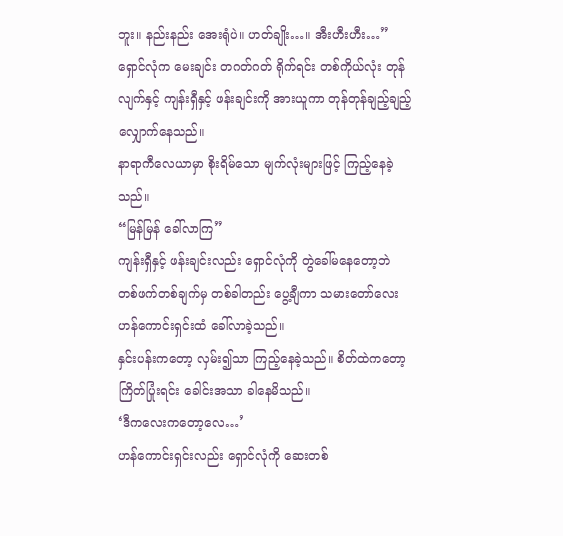ဘူး။ နည်းနည်း အေးရုံပဲ။ ဟတ်ချိုး…။ အီးဟီးဟီး…”
ရှောင်လုံက မေးချင်း တဂတ်ဂတ် ရိုက်ရင်း တစ်ကိုယ်လုံး တုန်လျက်နှင့် ကျန်းရှီနှင့် ဖန်းချင်းကို အားယူကာ တုန်တုန်ချည့်ချည့် လျှောက်နေသည်။
နာရာကီလေယာမှာ စိုးရိမ်သော မျက်လုံးများဖြင့် ကြည့်နေခဲ့သည်။
“မြန်မြန် ခေါ်လာကြ”
ကျန်းရှီနှင့် ဖန်းချင်းလည်း ရှောင်လုံကို တွဲခေါ်မနေတော့ဘဲ တစ်ဖက်တစ်ချက်မှ တစ်ခါတည်း ပွေ့ချီကာ သမားတော်လေး ဟန်ကောင်းရှင်းထံ ခေါ်လာခဲ့သည်။
နှင်းပန်းကတော့ လှမ်း၍သာ ကြည့်နေခဲ့သည်။ စိတ်ထဲကတော့ ကြိတ်ပြုံးရင်း ခေါင်းအသာ ခါနေမိသည်။
‘ဒီကလေးကတော့လေ…’
ဟန်ကောင်းရှင်းလည်း ရှောင်လုံကို ဆေးတစ်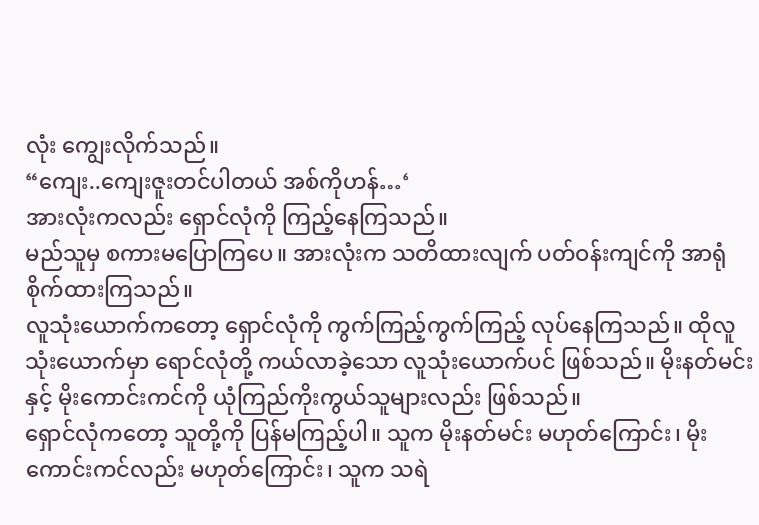လုံး ကျွေးလိုက်သည်။
“ကျေး..ကျေးဇူးတင်ပါတယ် အစ်ကိုဟန်…‘
အားလုံးကလည်း ရှောင်လုံကို ကြည့်နေကြသည်။
မည်သူမှ စကားမပြောကြပေ။ အားလုံးက သတိထားလျက် ပတ်ဝန်းကျင်ကို အာရုံစိုက်ထားကြသည်။
လူသုံးယောက်ကတော့ ရှောင်လုံကို ကွက်ကြည့်ကွက်ကြည့် လုပ်နေကြသည်။ ထိုလူသုံးယောက်မှာ ရောင်လုံတို့ ကယ်လာခဲ့သော လူသုံးယောက်ပင် ဖြစ်သည်။ မိုးနတ်မင်းနှင့် မိုးကောင်းကင်ကို ယုံကြည်ကိုးကွယ်သူများလည်း ဖြစ်သည်။
ရှောင်လုံကတော့ သူတို့ကို ပြန်မကြည့်ပါ။ သူက မိုးနတ်မင်း မဟုတ်ကြောင်း၊ မိုးကောင်းကင်လည်း မဟုတ်ကြောင်း၊ သူက သရဲ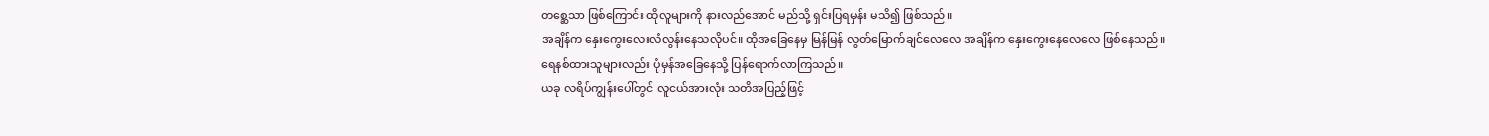တစ္ဆေသာ ဖြစ်ကြောင်း ထိုလူများကို နားလည်အောင် မည်သို့ ရှင်းပြရမှန်း မသိ၍ ဖြစ်သည်။
အချိန်က နှေးကွေးလေးလံလွန်းနေသလိုပင်။ ထိုအခြေနေမှ မြန်မြန် လွတ်မြောက်ချင်လေလေ အချိန်က နှေးကွေးနေလေလေ ဖြစ်နေသည်။
ရေနစ်ထားသူများလည်း ပုံမှန်အခြေနေသို့ ပြန်ရောက်လာကြသည်။
ယခု လရိပ်ကျွန်းပေါ်တွင် လူငယ်အားလုံး သတိအပြည့်ဖြင့်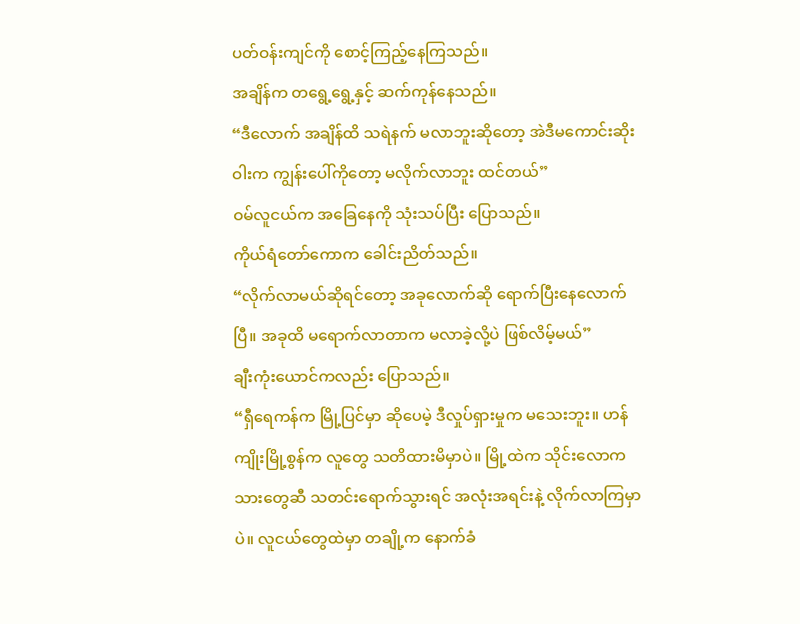ပတ်ဝန်းကျင်ကို စောင့်ကြည့်နေကြသည်။
အချိန်က တရွေ့ရွေ့နှင့် ဆက်ကုန်နေသည်။
“ဒီလောက် အချိန်ထိ သရဲနက် မလာဘူးဆိုတော့ အဲဒီမကောင်းဆိုးဝါးက ကျွန်းပေါ်ကိုတော့ မလိုက်လာဘူး ထင်တယ်”
ဝမ်လူငယ်က အခြေနေကို သုံးသပ်ပြီး ပြောသည်။
ကိုယ်ရံတော်ကောက ခေါင်းညိတ်သည်။
“လိုက်လာမယ်ဆိုရင်တော့ အခုလောက်ဆို ရောက်ပြီးနေလောက်ပြီ။ အခုထိ မရောက်လာတာက မလာခဲ့လို့ပဲ ဖြစ်လိမ့်မယ်”
ချီးကုံးယောင်ကလည်း ပြောသည်။
“ရှီရေကန်က မြို့ပြင်မှာ ဆိုပေမဲ့ ဒီလှုပ်ရှားမှုက မသေးဘူး။ ဟန်ကျိုးမြို့စွန်က လူတွေ သတိထားမိမှာပဲ။ မြို့ထဲက သိုင်းလောကသားတွေဆီ သတင်းရောက်သွားရင် အလုံးအရင်းနဲ့ လိုက်လာကြမှာပဲ။ လူငယ်တွေထဲမှာ တချို့က နောက်ခံ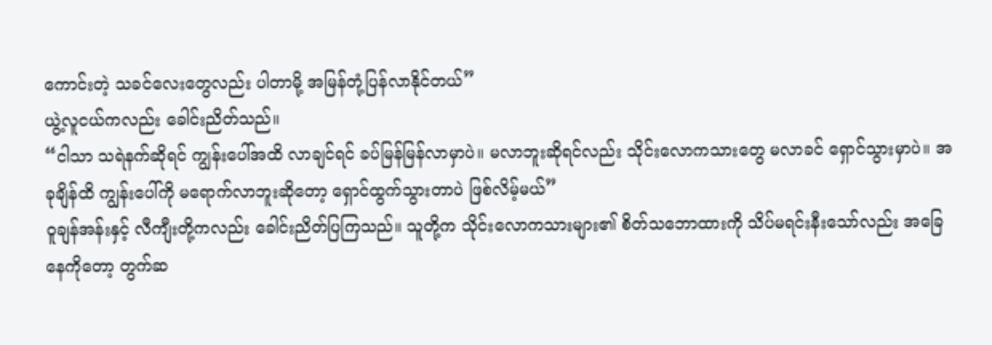ကောင်းတဲ့ သခင်လေးတွေလည်း ပါတာမို့ အမြန်တုံ့ပြန်လာနိုင်တယ်”
ယွဲ့လူငယ်ကလည်း ခေါင်းညိတ်သည်။
“ငါသာ သရဲနက်ဆိုရင် ကျွန်းပေါ်အထိ လာချင်ရင် ခပ်မြန်မြန်လာမှာပဲ။ မလာဘူးဆိုရင်လည်း သိုင်းလောကသားတွေ မလာခင် ရှောင်သွားမှာပဲ။ အခုချိန်ထိ ကျွန်းပေါ်ကို မရောက်လာဘူးဆိုတော့ ရှောင်ထွက်သွားတာပဲ ဖြစ်လိမ့်မယ်”
ဝူချန်အန်းနှင့် လီကျီးတို့ကလည်း ခေါင်းညိတ်ပြကြသည်။ သူတို့က သိုင်းလောကသားများ၏ စိတ်သဘောထားကို သိပ်မရင်းနီးသော်လည်း အခြေနေကိုတော့ တွက်ဆ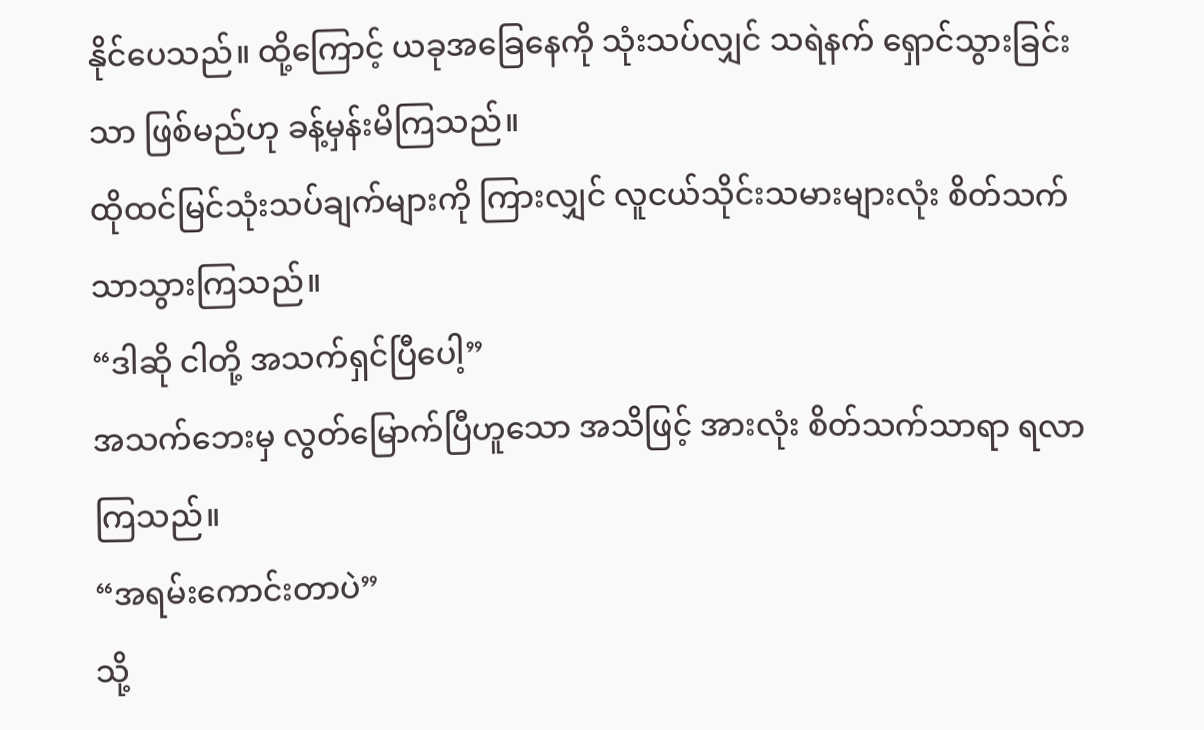နိုင်ပေသည်။ ထို့ကြောင့် ယခုအခြေနေကို သုံးသပ်လျှင် သရဲနက် ရှောင်သွားခြင်းသာ ဖြစ်မည်ဟု ခန့်မှန်းမိကြသည်။
ထိုထင်မြင်သုံးသပ်ချက်များကို ကြားလျှင် လူငယ်သိုင်းသမားများလုံး စိတ်သက်သာသွားကြသည်။
“ဒါဆို ငါတို့ အသက်ရှင်ပြီပေါ့”
အသက်ဘေးမှ လွတ်မြောက်ပြီဟူသော အသိဖြင့် အားလုံး စိတ်သက်သာရာ ရလာကြသည်။
“အရမ်းကောင်းတာပဲ”
သို့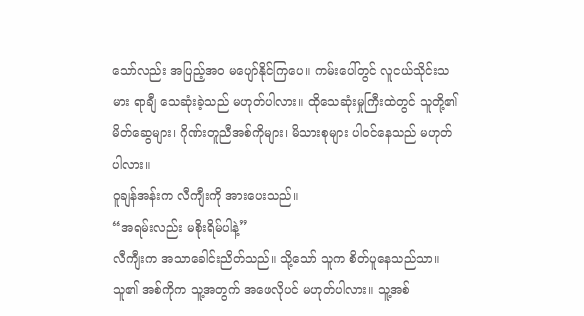သော်လည်း အပြည့်အဝ မပျော်နိုင်ကြပေ။ ကမ်းပေါ်တွင် လူငယ်သိုင်းသမား ရာချီ သေဆုံးခဲ့သည် မဟုတ်ပါလား။ ထိုသေဆုံးမှုကြီးထဲတွင် သူတို့၏ မိတ်ဆွေများ၊ ဂိုဏ်းတူညီအစ်ကိုများ၊ မိသားစုများ ပါဝင်နေသည် မဟုတ်ပါလား။
ဝူချန်အန်းက လီကျီးကို အားပေးသည်။
“အရမ်းလည်း မစိုးရိမ်ပါနဲ့”
လီကျီးက အသာခေါင်းညိတ်သည်။ သို့သော် သူက စိတ်ပူနေသည်သာ။ သူ၏ အစ်ကိုက သူ့အတွက် အဖေလိုပင် မဟုတ်ပါလား။ သူ့အစ်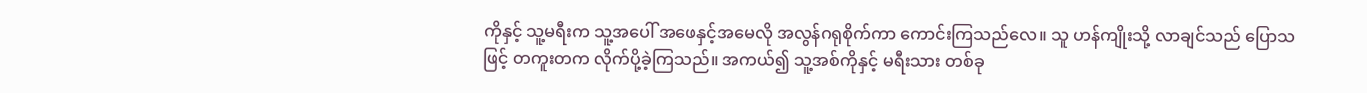ကိုနှင့် သူ့မရီးက သူ့အပေါ် အဖေနှင့်အမေလို အလွန်ဂရုစိုက်ကာ ကောင်းကြသည်လေ။ သူ ဟန်ကျိုးသို့ လာချင်သည် ပြောသဖြင့် တကူးတက လိုက်ပို့ခဲ့ကြသည်။ အကယ်၍ သူ့အစ်ကိုနှင့် မရီးသား တစ်ခု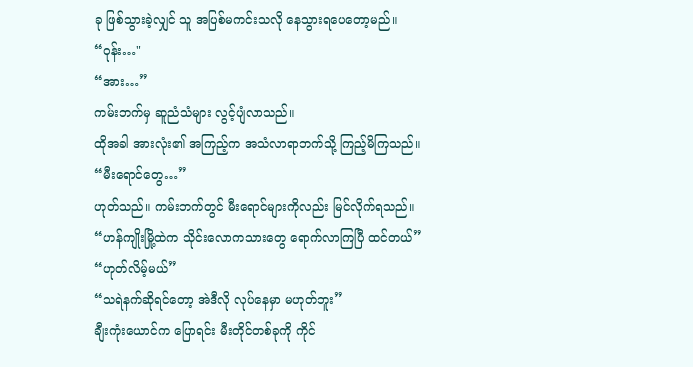ခု ဖြစ်သွားခဲ့လျှင် သူ အပြစ်မကင်းသလို နေသွားရပေတော့မည်။
“ဝုန်း…"
“အား…”
ကမ်းဘက်မှ ဆူညံသံများ လွင့်ပျံလာသည်။
ထိုအခါ အားလုံး၏ အကြည့်က အသံလာရာဘက်သို့ ကြည့်မိကြသည်။
“မီးရောင်တွေ…”
ဟုတ်သည်။ ကမ်းဘက်တွင် မီးရောင်များကိုလည်း မြင်လိုက်ရသည်။
“ဟန်ကျိုးမြို့ထဲက သိုင်းလောကသားတွေ ရောက်လာကြပြီ ထင်တယ်”
“ဟုတ်လိမ့်မယ်”
“သရဲနက်ဆိုရင်တော့ အဲဒီလို လုပ်နေမှာ မဟုတ်ဘူး”
ချီးကုံးယောင်က ပြောရင်း မီးတိုင်တစ်ခုကို ကိုင်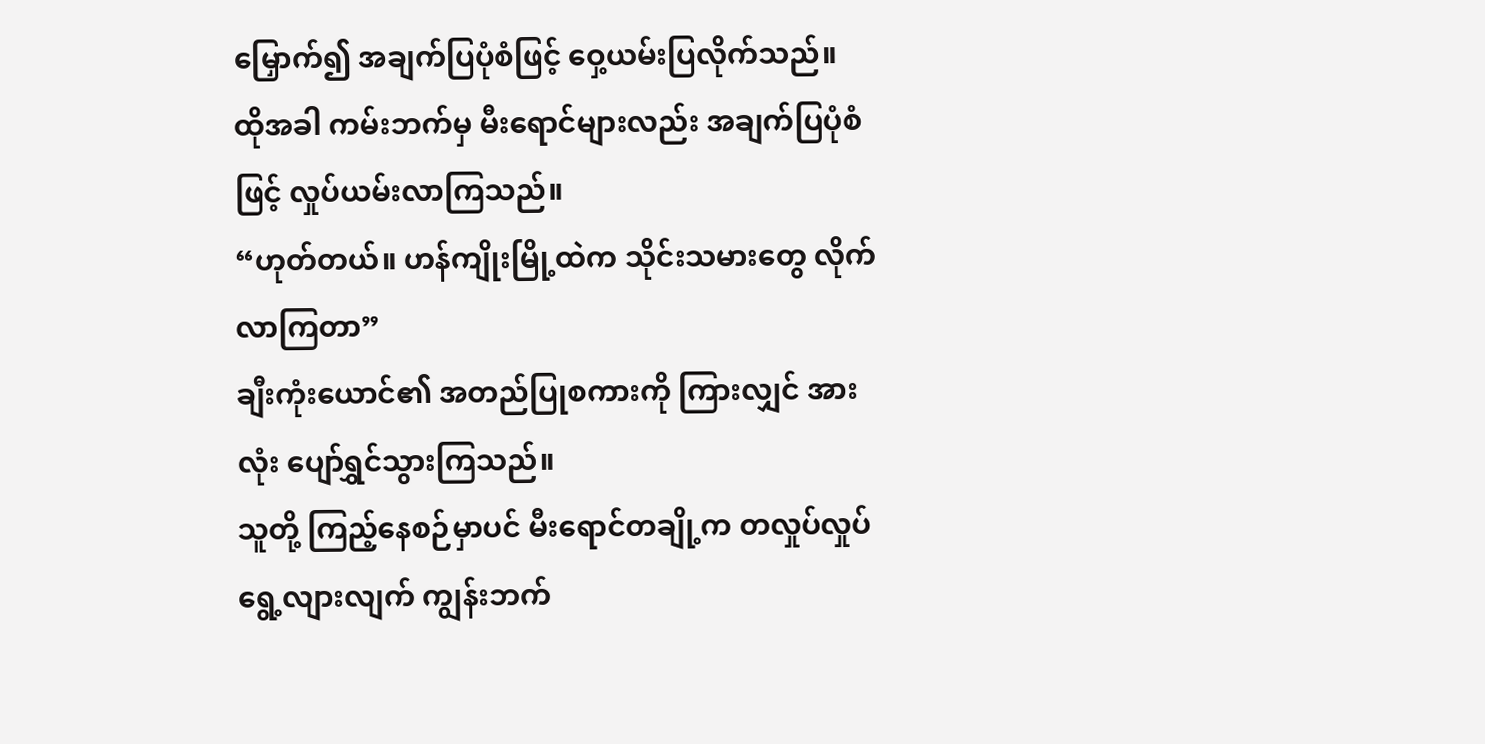မြှောက်၍ အချက်ပြပုံစံဖြင့် ဝှေ့ယမ်းပြလိုက်သည်။
ထိုအခါ ကမ်းဘက်မှ မီးရောင်များလည်း အချက်ပြပုံစံဖြင့် လှုပ်ယမ်းလာကြသည်။
“ဟုတ်တယ်။ ဟန်ကျိုးမြို့ထဲက သိုင်းသမားတွေ လိုက်လာကြတာ”
ချီးကုံးယောင်၏ အတည်ပြုစကားကို ကြားလျှင် အားလုံး ပျော်ရွှင်သွားကြသည်။
သူတို့ ကြည့်နေစဉ်မှာပင် မီးရောင်တချို့က တလှုပ်လှုပ် ရွေ့လျားလျက် ကျွန်းဘက်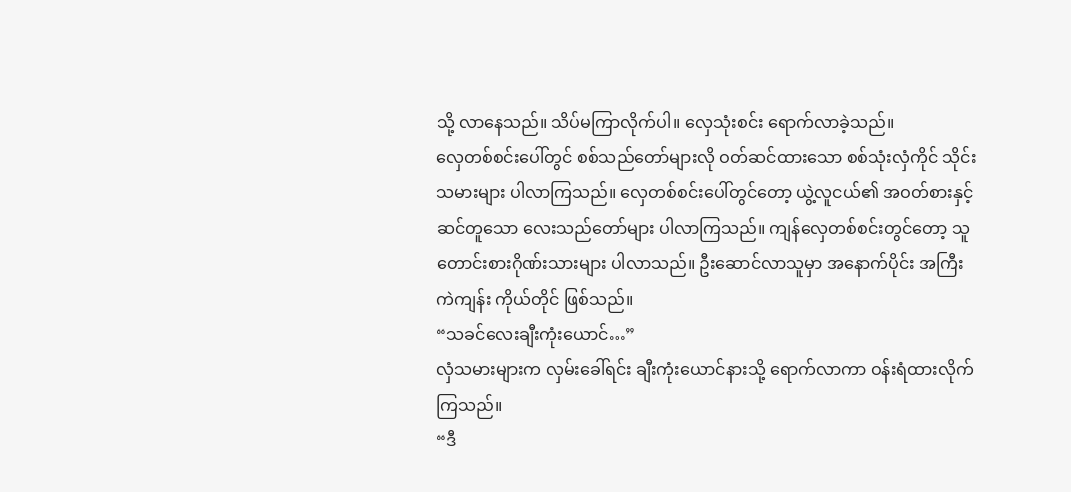သို့ လာနေသည်။ သိပ်မကြာလိုက်ပါ။ လှေသုံးစင်း ရောက်လာခဲ့သည်။
လှေတစ်စင်းပေါ်တွင် စစ်သည်တော်များလို ဝတ်ဆင်ထားသော စစ်သုံးလှံကိုင် သိုင်းသမားများ ပါလာကြသည်။ လှေတစ်စင်းပေါ်တွင်တော့ ယွဲ့လူငယ်၏ အဝတ်စားနှင့် ဆင်တူသော လေးသည်တော်များ ပါလာကြသည်။ ကျန်လှေတစ်စင်းတွင်တော့ သူတောင်းစားဂိုဏ်းသားများ ပါလာသည်။ ဦးဆောင်လာသူမှာ အနောက်ပိုင်း အကြီးကဲကျန်း ကိုယ်တိုင် ဖြစ်သည်။
“သခင်လေးချီးကုံးယောင်…”
လှံသမားများက လှမ်းခေါ်ရင်း ချီးကုံးယောင်နားသို့ ရောက်လာကာ ဝန်းရံထားလိုက်ကြသည်။
“ဒီ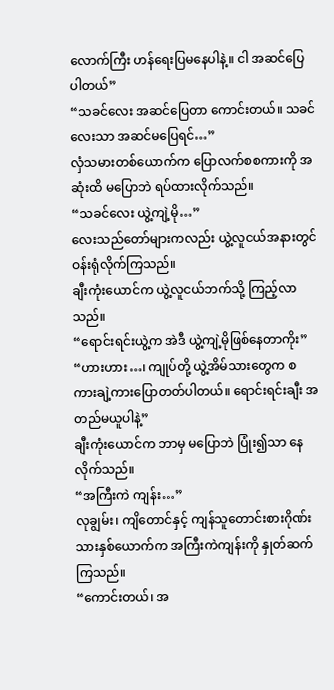လောက်ကြီး ဟန်ရေးပြမနေပါနဲ့။ ငါ အဆင်ပြေပါတယ်”
“သခင်လေး အဆင်ပြေတာ ကောင်းတယ်။ သခင်လေးသာ အဆင်မပြေရင်…”
လှံသမားတစ်ယောက်က ပြောလက်စစကားကို အဆုံးထိ မပြောဘဲ ရပ်ထားလိုက်သည်။
“သခင်လေး ယွဲ့ကျဲ့မို…”
လေးသည်တော်များကလည်း ယွဲ့လူငယ်အနားတွင် ဝန်းရုံလိုက်ကြသည်။
ချီးကုံးယောင်က ယွဲ့လူငယ်ဘက်သို့ ကြည့်လာသည်။
“ရောင်းရင်းယွဲ့က အဲဒီ ယွဲ့ကျဲ့မိုဖြစ်နေတာကိုး”
“ဟားဟား…၊ ကျုပ်တို့ ယွဲ့အိမ်သားတွေက စကားချဲ့ကားပြောတတ်ပါတယ်။ ရောင်းရင်းချီး အတည်မယူပါနဲ့”
ချီးကုံးယောင်က ဘာမှ မပြောဘဲ ပြုံး၍သာ နေလိုက်သည်။
“အကြီးကဲ ကျန်း…”
လုချွမ်း၊ ကျိတောင်နှင့် ကျန်သူတောင်းစားဂိုဏ်းသားနှစ်ယောက်က အကြီးကဲကျန်းကို နှုတ်ဆက်ကြသည်။
“ကောင်းတယ်၊ အ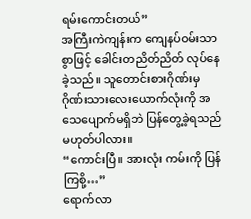ရမ်းကောင်းတယ်”
အကြီးကဲကျန်းက ကျေနပ်ဝမ်းသာစွာဖြင့် ခေါင်းတညိတ်ညိတ် လုပ်နေခဲ့သည်။ သူတောင်းစားဂိုဏ်းမှ ဂိုဏ်းသားလေးယောက်လုံးကို အသေပျောက်မရှိဘဲ ပြန်တွေ့ခဲ့ရသည် မဟုတ်ပါလား။
“ကောင်းပြီ။ အားလုံး ကမ်းကို ပြန်ကြစို့…”
ရောက်လာ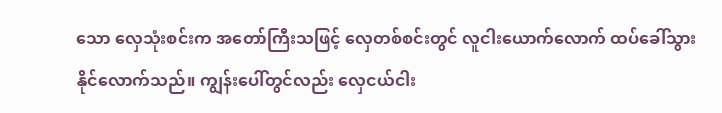သော လှေသုံးစင်းက အတော်ကြီးသဖြင့် လှေတစ်စင်းတွင် လူငါးယောက်လောက် ထပ်ခေါ်သွားနိုင်လောက်သည်။ ကျွန်းပေါ်တွင်လည်း လှေငယ်ငါး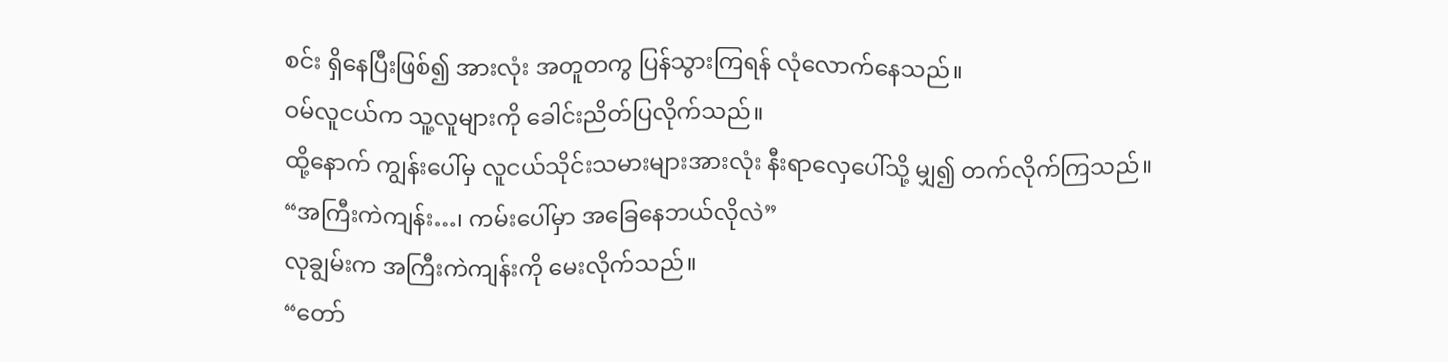စင်း ရှိနေပြီးဖြစ်၍ အားလုံး အတူတကွ ပြန်သွားကြရန် လုံလောက်နေသည်။
ဝမ်လူငယ်က သူ့လူများကို ခေါင်းညိတ်ပြလိုက်သည်။
ထို့နောက် ကျွန်းပေါ်မှ လူငယ်သိုင်းသမားများအားလုံး နီးရာလှေပေါ်သို့ မျှ၍ တက်လိုက်ကြသည်။
“အကြီးကဲကျန်း…၊ ကမ်းပေါ်မှာ အခြေနေဘယ်လိုလဲ”
လုချွမ်းက အကြီးကဲကျန်းကို မေးလိုက်သည်။
“တော်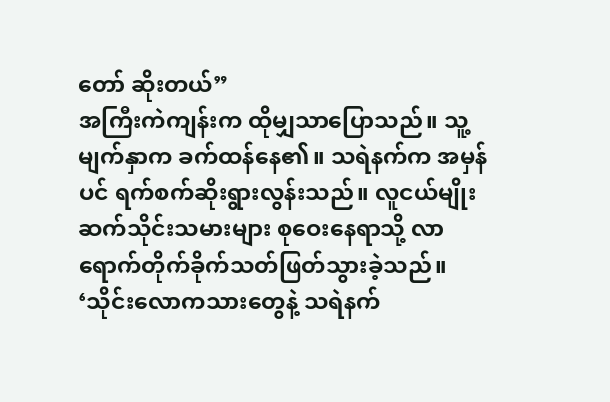တော် ဆိုးတယ်”
အကြီးကဲကျန်းက ထိုမျှသာပြောသည်။ သူ့မျက်နှာက ခက်ထန်နေ၏။ သရဲနက်က အမှန်ပင် ရက်စက်ဆိုးရွားလွန်းသည်။ လူငယ်မျိုးဆက်သိုင်းသမားများ စုဝေးနေရာသို့ လာရောက်တိုက်ခိုက်သတ်ဖြတ်သွားခဲ့သည်။
‘သိုင်းလောကသားတွေနဲ့ သရဲနက်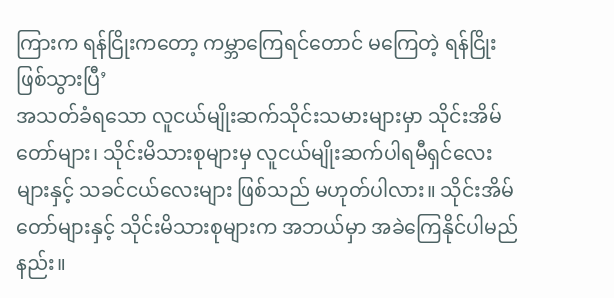ကြားက ရန်ငြိုးကတော့ ကမ္ဘာကြေရင်တောင် မကြေတဲ့ ရန်ငြိုးဖြစ်သွားပြီ’
အသတ်ခံရသော လူငယ်မျိုးဆက်သိုင်းသမားများမှာ သိုင်းအိမ်တော်များ၊ သိုင်းမိသားစုများမှ လူငယ်မျိုးဆက်ပါရမီရှင်လေးများနှင့် သခင်ငယ်လေးများ ဖြစ်သည် မဟုတ်ပါလား။ သိုင်းအိမ်တော်များနှင့် သိုင်းမိသားစုများက အဘယ်မှာ အခဲကြေနိုင်ပါမည်နည်း။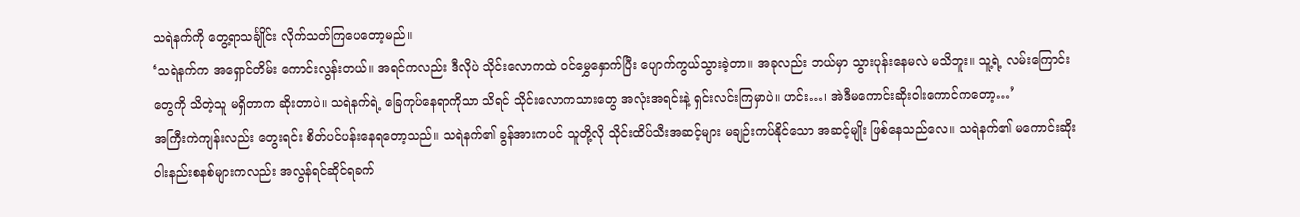သရဲနက်ကို တွေ့ရာသင်္ချိုင်း လိုက်သတ်ကြပေတော့မည်။
‘သရဲနက်က အရှောင်တိမ်း ကောင်းလွန်းတယ်။ အရင်ကလည်း ဒီလိုပဲ သိုင်းလောကထဲ ဝင်မွှေနှောက်ပြီး ပျောက်ကွယ်သွားခဲ့တာ။ အခုလည်း ဘယ်မှာ သွားပုန်းနေမလဲ မသိဘူး။ သူ့ရဲ့ လမ်းကြောင်းတွေကို သိတဲ့သူ မရှိတာက ဆိုးတာပဲ။ သရဲနက်ရဲ့ ခြေကုပ်နေရာကိုသာ သိရင် သိုင်းလောကသားတွေ အလုံးအရင်းနဲ့ ရှင်းလင်းကြမှာပဲ။ ဟင်း…၊ အဲဒီမကောင်းဆိုးဝါးကောင်ကတော့…’
အကြီးကဲကျန်းလည်း တွေးရင်း စိတ်ပင်ပန်းနေရတော့သည်။ သရဲနက်၏ ခွန်အားကပင် သူတို့လို သိုင်းထိပ်သီးအဆင့်များ မချဉ်းကပ်နိုင်သော အဆင့်မျိုး ဖြစ်နေသည်လေ။ သရဲနက်၏ မကောင်းဆိုးဝါးနည်းစနစ်များကလည်း အလွန်ရင်ဆိုင်ရခက်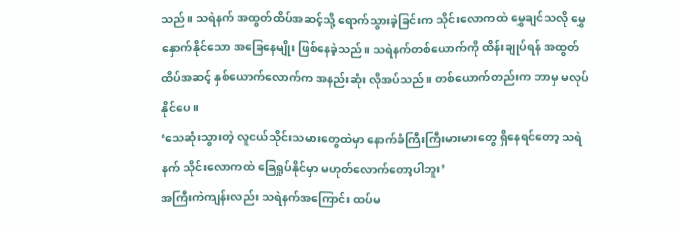သည်။ သရဲနက် အထွတ်ထိပ်အဆင့်သို့ ရောက်သွားခဲ့ခြင်းက သိုင်းလောကထဲ မွှေချင်သလို မွှေနှောက်နိုင်သော အခြေနေမျိုး ဖြစ်နေခဲ့သည်။ သရဲနက်တစ်ယောက်ကို ထိန်းချုပ်ရန် အထွတ်ထိပ်အဆင့် နှစ်ယောက်လောက်က အနည်းဆုံး လိုအပ်သည်။ တစ်ယောက်တည်းက ဘာမှ မလုပ်နိုင်ပေ။
‘သေဆုံးသွားတဲ့ လူငယ်သိုင်းသမားတွေထဲမှာ နောက်ခံကြီးကြီးမားမားတွေ ရှိနေရင်တော့ သရဲနက် သိုင်းလောကထဲ ခြေရှုပ်နိုင်မှာ မဟုတ်လောက်တော့ပါဘူး’
အကြီးကဲကျန်းလည်း သရဲနက်အကြောင်း ထပ်မ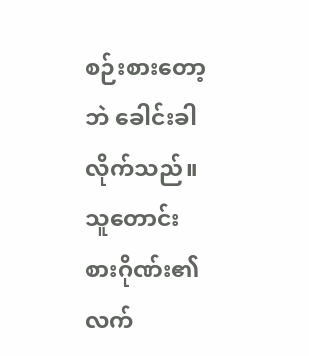စဉ်းစားတော့ဘဲ ခေါင်းခါလိုက်သည်။ သူတောင်းစားဂိုဏ်း၏ လက်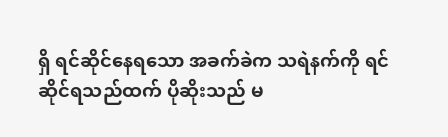ရှိ ရင်ဆိုင်နေရသော အခက်ခဲက သရဲနက်ကို ရင်ဆိုင်ရသည်ထက် ပိုဆိုးသည် မ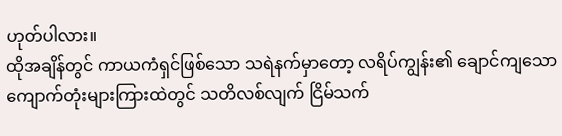ဟုတ်ပါလား။
ထိုအချိန်တွင် ကာယကံရှင်ဖြစ်သော သရဲနက်မှာတော့ လရိပ်ကျွန်း၏ ချောင်ကျသော ကျောက်တုံးများကြားထဲတွင် သတိလစ်လျက် ငြိမ်သက်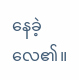နေခဲ့လေ၏။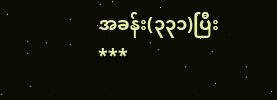အခန်း(၃၃၁)ပြီး
***